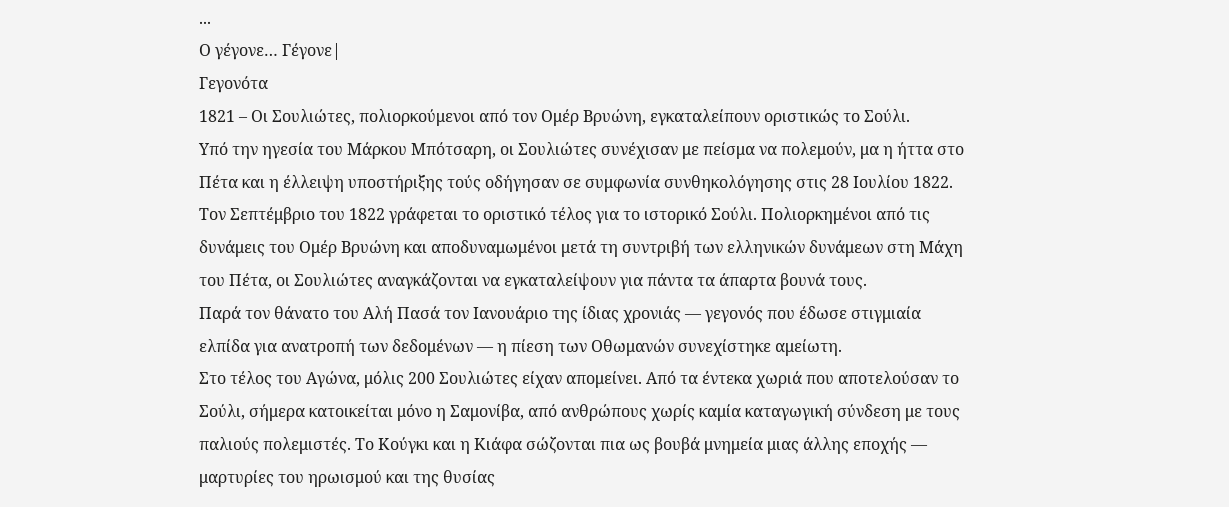...
Ο γέγονε… Γέγονε|
Γεγονότα
1821 – Οι Σουλιώτες, πολιορκούμενοι από τον Ομέρ Βρυώνη, εγκαταλείπουν οριστικώς το Σούλι.
Υπό την ηγεσία του Μάρκου Μπότσαρη, οι Σουλιώτες συνέχισαν με πείσμα να πολεμούν, μα η ήττα στο Πέτα και η έλλειψη υποστήριξης τούς οδήγησαν σε συμφωνία συνθηκολόγησης στις 28 Ιουλίου 1822.
Τον Σεπτέμβριο του 1822 γράφεται το οριστικό τέλος για το ιστορικό Σούλι. Πολιορκημένοι από τις δυνάμεις του Ομέρ Βρυώνη και αποδυναμωμένοι μετά τη συντριβή των ελληνικών δυνάμεων στη Μάχη του Πέτα, οι Σουλιώτες αναγκάζονται να εγκαταλείψουν για πάντα τα άπαρτα βουνά τους.
Παρά τον θάνατο του Αλή Πασά τον Ιανουάριο της ίδιας χρονιάς — γεγονός που έδωσε στιγμιαία ελπίδα για ανατροπή των δεδομένων — η πίεση των Οθωμανών συνεχίστηκε αμείωτη.
Στο τέλος του Αγώνα, μόλις 200 Σουλιώτες είχαν απομείνει. Από τα έντεκα χωριά που αποτελούσαν το Σούλι, σήμερα κατοικείται μόνο η Σαμονίβα, από ανθρώπους χωρίς καμία καταγωγική σύνδεση με τους παλιούς πολεμιστές. Το Κούγκι και η Κιάφα σώζονται πια ως βουβά μνημεία μιας άλλης εποχής — μαρτυρίες του ηρωισμού και της θυσίας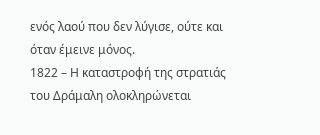ενός λαού που δεν λύγισε, ούτε και όταν έμεινε μόνος.
1822 – Η καταστροφή της στρατιάς του Δράμαλη ολοκληρώνεται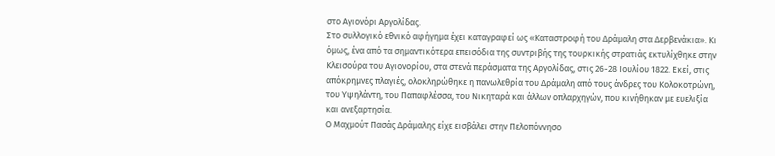στο Αγιονόρι Αργολίδας.
Στο συλλογικό εθνικό αφήγημα έχει καταγραφεί ως «Καταστροφή του Δράμαλη στα Δερβενάκια». Κι όμως, ένα από τα σημαντικότερα επεισόδια της συντριβής της τουρκικής στρατιάς εκτυλίχθηκε στην Κλεισούρα του Αγιονορίου, στα στενά περάσματα της Αργολίδας, στις 26-28 Ιουλίου 1822. Εκεί, στις απόκρημνες πλαγιές, ολοκληρώθηκε η πανωλεθρία του Δράμαλη από τους άνδρες του Κολοκοτρώνη, του Υψηλάντη, του Παπαφλέσσα, του Νικηταρά και άλλων οπλαρχηγών, που κινήθηκαν με ευελιξία και ανεξαρτησία.
Ο Μαχμούτ Πασάς Δράμαλης είχε εισβάλει στην Πελοπόννησο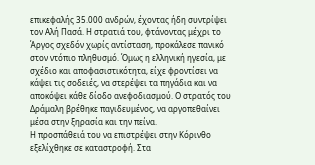επικεφαλής 35.000 ανδρών, έχοντας ήδη συντρίψει τον Αλή Πασά. Η στρατιά του, φτάνοντας μέχρι το Άργος σχεδόν χωρίς αντίσταση, προκάλεσε πανικό στον ντόπιο πληθυσμό. Όμως η ελληνική ηγεσία, με σχέδιο και αποφασιστικότητα, είχε φροντίσει να κάψει τις σοδειές, να στερέψει τα πηγάδια και να αποκόψει κάθε δίοδο ανεφοδιασμού. Ο στρατός του Δράμαλη βρέθηκε παγιδευμένος, να αργοπεθαίνει μέσα στην ξηρασία και την πείνα.
Η προσπάθειά του να επιστρέψει στην Κόρινθο εξελίχθηκε σε καταστροφή. Στα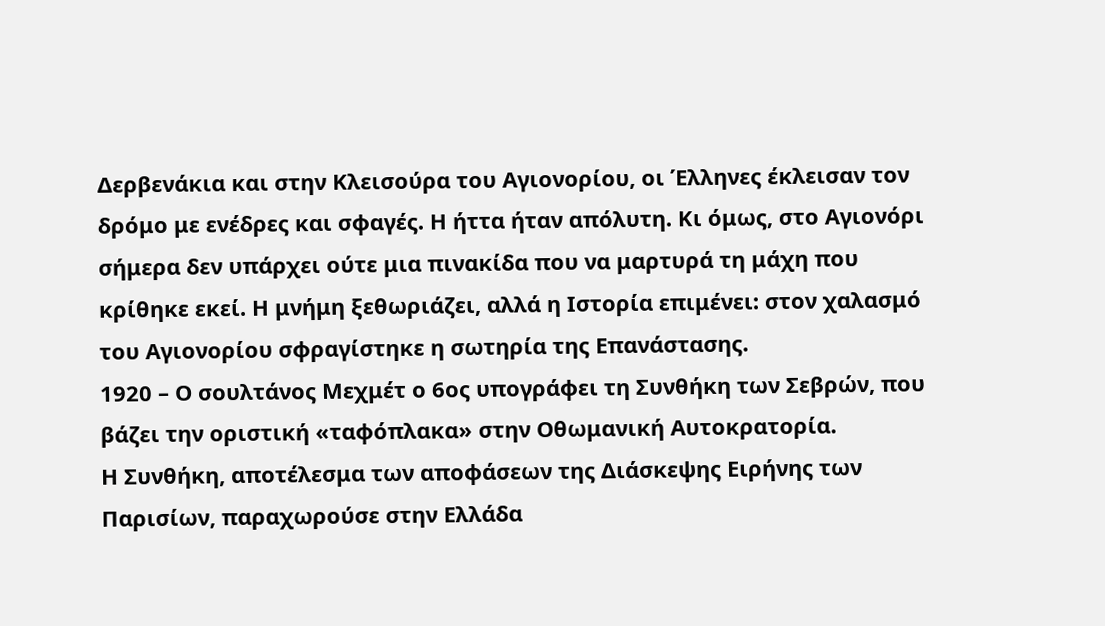Δερβενάκια και στην Κλεισούρα του Αγιονορίου, οι Έλληνες έκλεισαν τον δρόμο με ενέδρες και σφαγές. Η ήττα ήταν απόλυτη. Κι όμως, στο Αγιονόρι σήμερα δεν υπάρχει ούτε μια πινακίδα που να μαρτυρά τη μάχη που κρίθηκε εκεί. Η μνήμη ξεθωριάζει, αλλά η Ιστορία επιμένει: στον χαλασμό του Αγιονορίου σφραγίστηκε η σωτηρία της Επανάστασης.
1920 – Ο σουλτάνος Μεχμέτ ο 6ος υπογράφει τη Συνθήκη των Σεβρών, που βάζει την οριστική «ταφόπλακα» στην Οθωμανική Αυτοκρατορία.
Η Συνθήκη, αποτέλεσμα των αποφάσεων της Διάσκεψης Ειρήνης των Παρισίων, παραχωρούσε στην Ελλάδα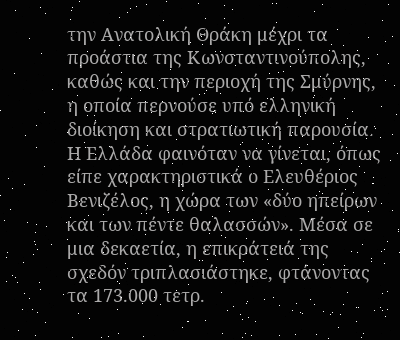την Ανατολική Θράκη μέχρι τα προάστια της Κωνσταντινούπολης, καθώς και την περιοχή της Σμύρνης, η οποία περνούσε υπό ελληνική διοίκηση και στρατιωτική παρουσία.
Η Ελλάδα φαινόταν να γίνεται, όπως είπε χαρακτηριστικά ο Ελευθέριος Βενιζέλος, η χώρα των «δύο ηπείρων και των πέντε θαλασσών». Μέσα σε μια δεκαετία, η επικράτειά της σχεδόν τριπλασιάστηκε, φτάνοντας τα 173.000 τετρ.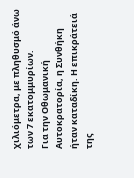χιλιόμετρα, με πληθυσμό άνω των 7 εκατομμυρίων.
Για την Οθωμανική Αυτοκρατορία, η Συνθήκη ήταν καταδίκη. Η επικράτειά της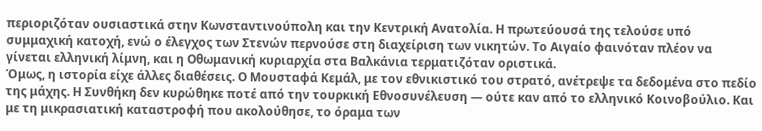περιοριζόταν ουσιαστικά στην Κωνσταντινούπολη και την Κεντρική Ανατολία. Η πρωτεύουσά της τελούσε υπό συμμαχική κατοχή, ενώ ο έλεγχος των Στενών περνούσε στη διαχείριση των νικητών. Το Αιγαίο φαινόταν πλέον να γίνεται ελληνική λίμνη, και η Οθωμανική κυριαρχία στα Βαλκάνια τερματιζόταν οριστικά.
Όμως, η ιστορία είχε άλλες διαθέσεις. Ο Μουσταφά Κεμάλ, με τον εθνικιστικό του στρατό, ανέτρεψε τα δεδομένα στο πεδίο της μάχης. Η Συνθήκη δεν κυρώθηκε ποτέ από την τουρκική Εθνοσυνέλευση — ούτε καν από το ελληνικό Κοινοβούλιο. Και με τη μικρασιατική καταστροφή που ακολούθησε, το όραμα των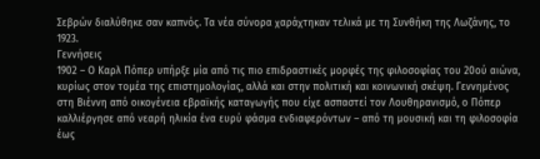Σεβρών διαλύθηκε σαν καπνός. Τα νέα σύνορα χαράχτηκαν τελικά με τη Συνθήκη της Λωζάνης, το 1923.
Γεννήσεις
1902 – Ο Καρλ Πόπερ υπήρξε μία από τις πιο επιδραστικές μορφές της φιλοσοφίας του 20ού αιώνα, κυρίως στον τομέα της επιστημολογίας, αλλά και στην πολιτική και κοινωνική σκέψη. Γεννημένος στη Βιέννη από οικογένεια εβραϊκής καταγωγής που είχε ασπαστεί τον Λουθηρανισμό, ο Πόπερ καλλιέργησε από νεαρή ηλικία ένα ευρύ φάσμα ενδιαφερόντων – από τη μουσική και τη φιλοσοφία έως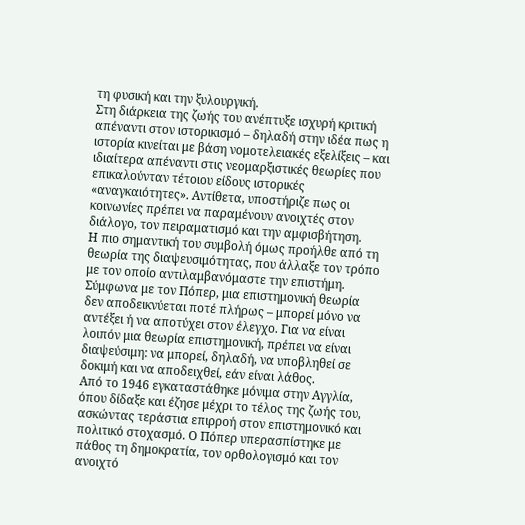τη φυσική και την ξυλουργική.
Στη διάρκεια της ζωής του ανέπτυξε ισχυρή κριτική απέναντι στον ιστορικισμό – δηλαδή στην ιδέα πως η ιστορία κινείται με βάση νομοτελειακές εξελίξεις – και ιδιαίτερα απέναντι στις νεομαρξιστικές θεωρίες που επικαλούνταν τέτοιου είδους ιστορικές «αναγκαιότητες». Αντίθετα, υποστήριζε πως οι κοινωνίες πρέπει να παραμένουν ανοιχτές στον διάλογο, τον πειραματισμό και την αμφισβήτηση.
Η πιο σημαντική του συμβολή όμως προήλθε από τη θεωρία της διαψευσιμότητας, που άλλαξε τον τρόπο με τον οποίο αντιλαμβανόμαστε την επιστήμη. Σύμφωνα με τον Πόπερ, μια επιστημονική θεωρία δεν αποδεικνύεται ποτέ πλήρως – μπορεί μόνο να αντέξει ή να αποτύχει στον έλεγχο. Για να είναι λοιπόν μια θεωρία επιστημονική, πρέπει να είναι διαψεύσιμη: να μπορεί, δηλαδή, να υποβληθεί σε δοκιμή και να αποδειχθεί, εάν είναι λάθος.
Από το 1946 εγκαταστάθηκε μόνιμα στην Αγγλία, όπου δίδαξε και έζησε μέχρι το τέλος της ζωής του, ασκώντας τεράστια επιρροή στον επιστημονικό και πολιτικό στοχασμό. Ο Πόπερ υπερασπίστηκε με πάθος τη δημοκρατία, τον ορθολογισμό και τον ανοιχτό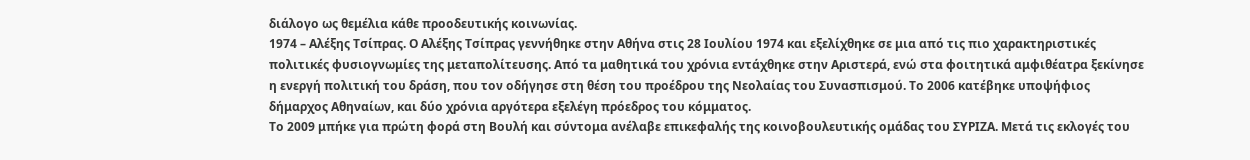διάλογο ως θεμέλια κάθε προοδευτικής κοινωνίας.
1974 – Αλέξης Τσίπρας. Ο Αλέξης Τσίπρας γεννήθηκε στην Αθήνα στις 28 Ιουλίου 1974 και εξελίχθηκε σε μια από τις πιο χαρακτηριστικές πολιτικές φυσιογνωμίες της μεταπολίτευσης. Από τα μαθητικά του χρόνια εντάχθηκε στην Αριστερά, ενώ στα φοιτητικά αμφιθέατρα ξεκίνησε η ενεργή πολιτική του δράση, που τον οδήγησε στη θέση του προέδρου της Νεολαίας του Συνασπισμού. Το 2006 κατέβηκε υποψήφιος δήμαρχος Αθηναίων, και δύο χρόνια αργότερα εξελέγη πρόεδρος του κόμματος.
Το 2009 μπήκε για πρώτη φορά στη Βουλή και σύντομα ανέλαβε επικεφαλής της κοινοβουλευτικής ομάδας του ΣΥΡΙΖΑ. Μετά τις εκλογές του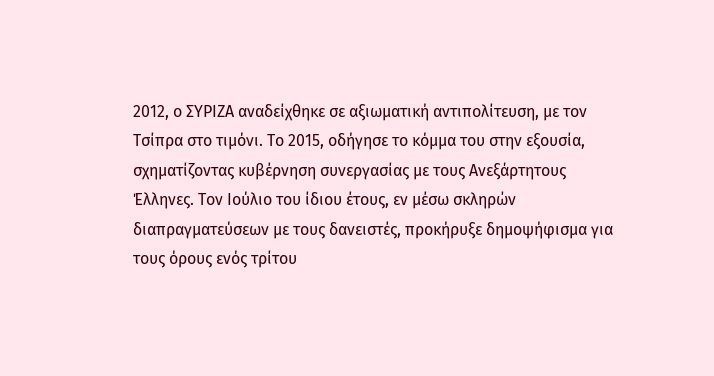2012, ο ΣΥΡΙΖΑ αναδείχθηκε σε αξιωματική αντιπολίτευση, με τον Τσίπρα στο τιμόνι. Το 2015, οδήγησε το κόμμα του στην εξουσία, σχηματίζοντας κυβέρνηση συνεργασίας με τους Ανεξάρτητους Έλληνες. Τον Ιούλιο του ίδιου έτους, εν μέσω σκληρών διαπραγματεύσεων με τους δανειστές, προκήρυξε δημοψήφισμα για τους όρους ενός τρίτου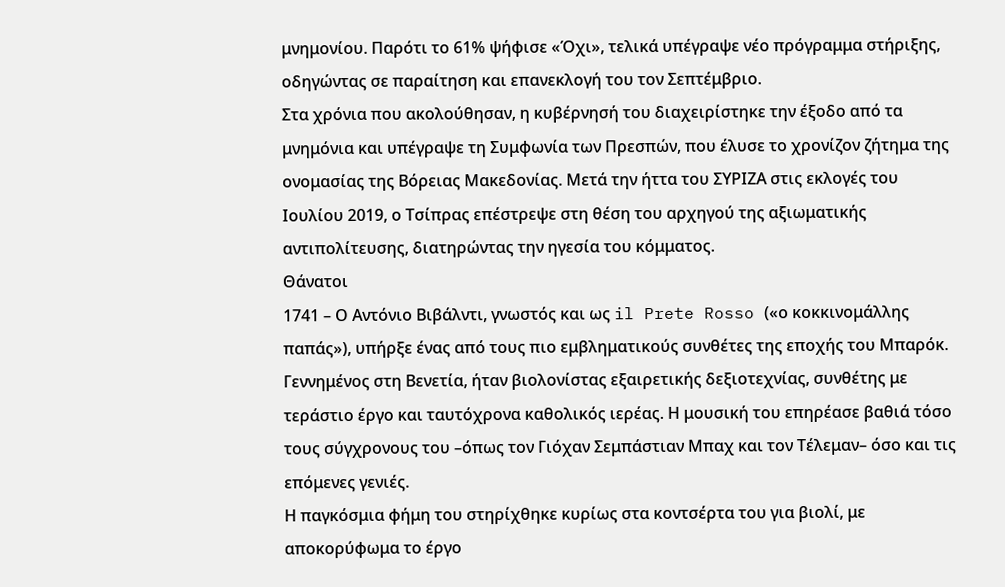μνημονίου. Παρότι το 61% ψήφισε «Όχι», τελικά υπέγραψε νέο πρόγραμμα στήριξης, οδηγώντας σε παραίτηση και επανεκλογή του τον Σεπτέμβριο.
Στα χρόνια που ακολούθησαν, η κυβέρνησή του διαχειρίστηκε την έξοδο από τα μνημόνια και υπέγραψε τη Συμφωνία των Πρεσπών, που έλυσε το χρονίζον ζήτημα της ονομασίας της Βόρειας Μακεδονίας. Μετά την ήττα του ΣΥΡΙΖΑ στις εκλογές του Ιουλίου 2019, ο Τσίπρας επέστρεψε στη θέση του αρχηγού της αξιωματικής αντιπολίτευσης, διατηρώντας την ηγεσία του κόμματος.
Θάνατοι
1741 – Ο Αντόνιο Βιβάλντι, γνωστός και ως il Prete Rosso («ο κοκκινομάλλης παπάς»), υπήρξε ένας από τους πιο εμβληματικούς συνθέτες της εποχής του Μπαρόκ. Γεννημένος στη Βενετία, ήταν βιολονίστας εξαιρετικής δεξιοτεχνίας, συνθέτης με τεράστιο έργο και ταυτόχρονα καθολικός ιερέας. Η μουσική του επηρέασε βαθιά τόσο τους σύγχρονους του –όπως τον Γιόχαν Σεμπάστιαν Μπαχ και τον Τέλεμαν– όσο και τις επόμενες γενιές.
Η παγκόσμια φήμη του στηρίχθηκε κυρίως στα κοντσέρτα του για βιολί, με αποκορύφωμα το έργο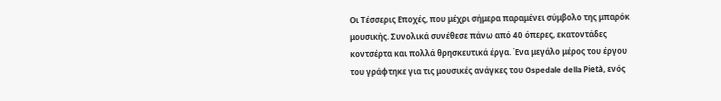Οι Τέσσερις Εποχές, που μέχρι σήμερα παραμένει σύμβολο της μπαρόκ μουσικής. Συνολικά συνέθεσε πάνω από 40 όπερες, εκατοντάδες κοντσέρτα και πολλά θρησκευτικά έργα. Ένα μεγάλο μέρος του έργου του γράφτηκε για τις μουσικές ανάγκες του Ospedale della Pietà, ενός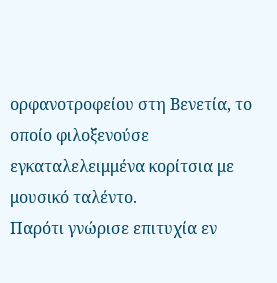ορφανοτροφείου στη Βενετία, το οποίο φιλοξενούσε εγκαταλελειμμένα κορίτσια με μουσικό ταλέντο.
Παρότι γνώρισε επιτυχία εν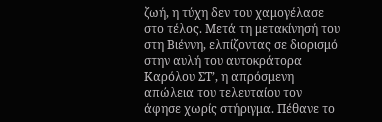ζωή, η τύχη δεν του χαμογέλασε στο τέλος. Μετά τη μετακίνησή του στη Βιέννη, ελπίζοντας σε διορισμό στην αυλή του αυτοκράτορα Καρόλου ΣΤ’, η απρόσμενη απώλεια του τελευταίου τον άφησε χωρίς στήριγμα. Πέθανε το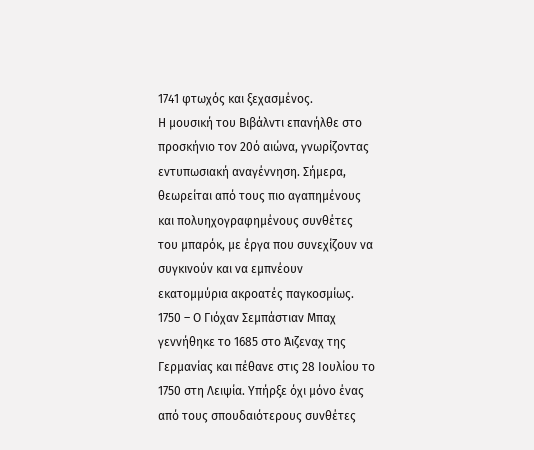1741 φτωχός και ξεχασμένος.
Η μουσική του Βιβάλντι επανήλθε στο προσκήνιο τον 20ό αιώνα, γνωρίζοντας εντυπωσιακή αναγέννηση. Σήμερα, θεωρείται από τους πιο αγαπημένους και πολυηχογραφημένους συνθέτες του μπαρόκ, με έργα που συνεχίζουν να συγκινούν και να εμπνέουν εκατομμύρια ακροατές παγκοσμίως.
1750 – Ο Γιόχαν Σεμπάστιαν Μπαχ γεννήθηκε το 1685 στο Άιζεναχ της Γερμανίας και πέθανε στις 28 Ιουλίου το 1750 στη Λειψία. Υπήρξε όχι μόνο ένας από τους σπουδαιότερους συνθέτες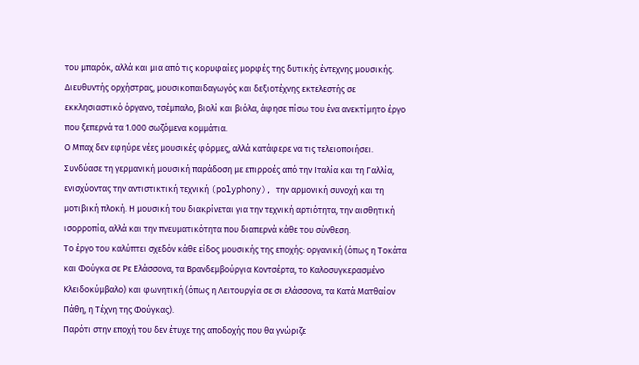του μπαρόκ, αλλά και μια από τις κορυφαίες μορφές της δυτικής έντεχνης μουσικής. Διευθυντής ορχήστρας, μουσικοπαιδαγωγός και δεξιοτέχνης εκτελεστής σε εκκλησιαστικό όργανο, τσέμπαλο, βιολί και βιόλα, άφησε πίσω του ένα ανεκτίμητο έργο που ξεπερνά τα 1.000 σωζόμενα κομμάτια.
Ο Μπαχ δεν εφηύρε νέες μουσικές φόρμες, αλλά κατάφερε να τις τελειοποιήσει. Συνδύασε τη γερμανική μουσική παράδοση με επιρροές από την Ιταλία και τη Γαλλία, ενισχύοντας την αντιστικτική τεχνική (polyphony), την αρμονική συνοχή και τη μοτιβική πλοκή. Η μουσική του διακρίνεται για την τεχνική αρτιότητα, την αισθητική ισορροπία, αλλά και την πνευματικότητα που διαπερνά κάθε του σύνθεση.
Το έργο του καλύπτει σχεδόν κάθε είδος μουσικής της εποχής: οργανική (όπως η Τοκάτα και Φούγκα σε Ρε Ελάσσονα, τα Βρανδεμβούργια Κοντσέρτα, το Καλοσυγκερασμένο Κλειδοκύμβαλο) και φωνητική (όπως η Λειτουργία σε σι ελάσσονα, τα Κατά Ματθαίον Πάθη, η Τέχνη της Φούγκας).
Παρότι στην εποχή του δεν έτυχε της αποδοχής που θα γνώριζε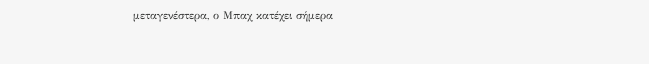μεταγενέστερα, ο Μπαχ κατέχει σήμερα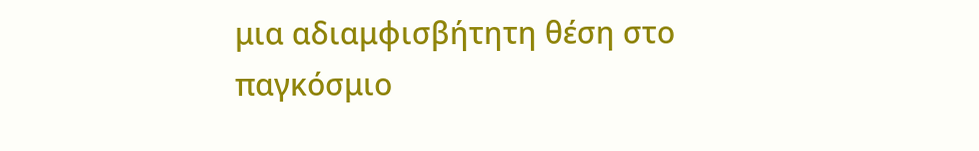μια αδιαμφισβήτητη θέση στο παγκόσμιο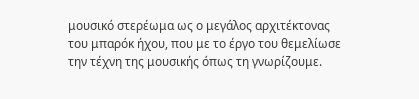μουσικό στερέωμα ως ο μεγάλος αρχιτέκτονας του μπαρόκ ήχου, που με το έργο του θεμελίωσε την τέχνη της μουσικής όπως τη γνωρίζουμε.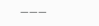———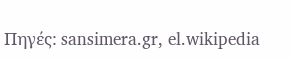Πηγές: sansimera.gr, el.wikipedia